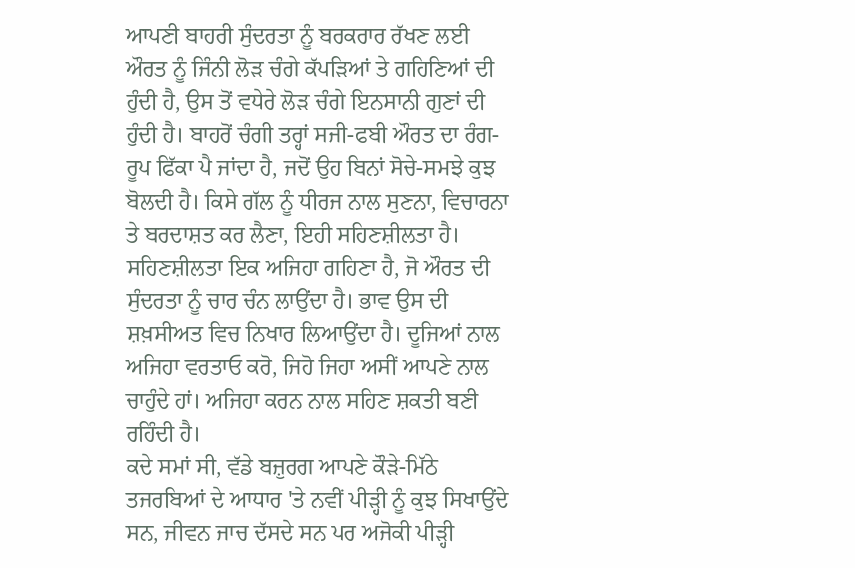ਆਪਣੀ ਬਾਹਰੀ ਸੁੰਦਰਤਾ ਨੂੰ ਬਰਕਰਾਰ ਰੱਖਣ ਲਈ ਔਰਤ ਨੂੰ ਜਿੰਨੀ ਲੋੜ ਚੰਗੇ ਕੱਪੜਿਆਂ ਤੇ ਗਹਿਣਿਆਂ ਦੀ ਹੁੰਦੀ ਹੈ, ਉਸ ਤੋਂ ਵਧੇਰੇ ਲੋੜ ਚੰਗੇ ਇਨਸਾਨੀ ਗੁਣਾਂ ਦੀ ਹੁੰਦੀ ਹੈ। ਬਾਹਰੋਂ ਚੰਗੀ ਤਰ੍ਹਾਂ ਸਜੀ-ਫਬੀ ਔਰਤ ਦਾ ਰੰਗ-ਰੂਪ ਫਿੱਕਾ ਪੈ ਜਾਂਦਾ ਹੈ, ਜਦੋਂ ਉਹ ਬਿਨਾਂ ਸੋਚੇ-ਸਮਝੇ ਕੁਝ ਬੋਲਦੀ ਹੈ। ਕਿਸੇ ਗੱਲ ਨੂੰ ਧੀਰਜ ਨਾਲ ਸੁਣਨਾ, ਵਿਚਾਰਨਾ ਤੇ ਬਰਦਾਸ਼ਤ ਕਰ ਲੈਣਾ, ਇਹੀ ਸਹਿਣਸ਼ੀਲਤਾ ਹੈ। ਸਹਿਣਸ਼ੀਲਤਾ ਇਕ ਅਜਿਹਾ ਗਹਿਣਾ ਹੈ, ਜੋ ਔਰਤ ਦੀ ਸੁੰਦਰਤਾ ਨੂੰ ਚਾਰ ਚੰਨ ਲਾਉਂਦਾ ਹੈ। ਭਾਵ ਉਸ ਦੀ ਸ਼ਖ਼ਸੀਅਤ ਵਿਚ ਨਿਖਾਰ ਲਿਆਉਂਦਾ ਹੈ। ਦੂਜਿਆਂ ਨਾਲ ਅਜਿਹਾ ਵਰਤਾਓ ਕਰੋ, ਜਿਹੋ ਜਿਹਾ ਅਸੀਂ ਆਪਣੇ ਨਾਲ ਚਾਹੁੰਦੇ ਹਾਂ। ਅਜਿਹਾ ਕਰਨ ਨਾਲ ਸਹਿਣ ਸ਼ਕਤੀ ਬਣੀ ਰਹਿੰਦੀ ਹੈ।
ਕਦੇ ਸਮਾਂ ਸੀ, ਵੱਡੇ ਬਜ਼ੁਰਗ ਆਪਣੇ ਕੌੜੇ-ਮਿੱਠੇ ਤਜਰਬਿਆਂ ਦੇ ਆਧਾਰ 'ਤੇ ਨਵੀਂ ਪੀੜ੍ਹੀ ਨੂੰ ਕੁਝ ਸਿਖਾਉਂਦੇ ਸਨ, ਜੀਵਨ ਜਾਚ ਦੱਸਦੇ ਸਨ ਪਰ ਅਜੋਕੀ ਪੀੜ੍ਹੀ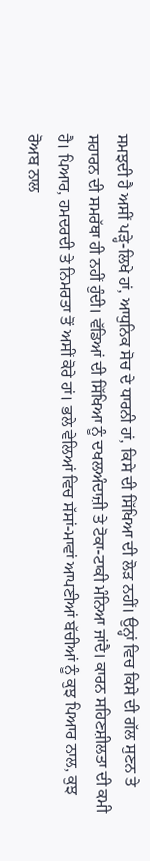ਸਮਝਦੀ ਹੈ ਅਸੀਂ ਪੜ੍ਹੇ-ਲਿਖੇ ਹਾਂ, ਆਧੁਨਿਕ ਸੋਚ ਦੇ ਧਾਰਨੀ ਹਾਂ, ਕਿਸੇ ਦੀ ਸਿੱਖਿਆ ਦੀ ਲੋੜ ਨਹੀਂ। ਉਨ੍ਹਾਂ ਵਿਚ ਕਿਸੇ ਦੀ ਗੱਲ ਸੁਣਨ ਤੇ ਸਹਾਰਨ ਦੀ ਸਮਰੱਥਾ ਹੀ ਨਹੀਂ ਹੁੰਦੀ। ਵੱਡਿਆਂ ਦੀ ਸਿੱਖਿਆ ਨੂੰ ਦਖਲਅੰਦਾਜ਼ੀ ਤੇ ਟੋਕਾ-ਟਾਕੀ ਮੰਨਿਆ ਜਾਂਦੈ। ਕਾਰਨ ਸਹਿਣਸ਼ੀਲਤਾ ਦੀ ਕਮੀ ਹੈ। ਪਿਆਰ, ਹਮਦਰਦੀ ਤੇ ਨਿਮਰਤਾ ਤੋਂ ਅਸੀਂ ਕੋਰੇ ਹਾਂ। ਭਲੇ ਵੇਲਿਆਂ ਵਿਚ ਸੱਸਾਂ-ਮਾਵਾਂ ਆਪਣੀਆਂ ਬੱਚੀਆਂ ਨੂੰ ਕੁਝ ਪਿਆਰ ਨਾਲ, ਕੁਝ ਰੋਅਬ ਨਾਲ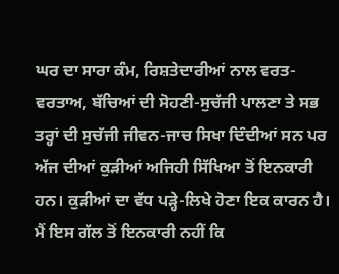ਘਰ ਦਾ ਸਾਰਾ ਕੰਮ, ਰਿਸ਼ਤੇਦਾਰੀਆਂ ਨਾਲ ਵਰਤ-ਵਰਤਾਅ, ਬੱਚਿਆਂ ਦੀ ਸੋਹਣੀ-ਸੁਚੱਜੀ ਪਾਲਣਾ ਤੇ ਸਭ ਤਰ੍ਹਾਂ ਦੀ ਸੁਚੱਜੀ ਜੀਵਨ-ਜਾਚ ਸਿਖਾ ਦਿੰਦੀਆਂ ਸਨ ਪਰ ਅੱਜ ਦੀਆਂ ਕੁੜੀਆਂ ਅਜਿਹੀ ਸਿੱਖਿਆ ਤੋਂ ਇਨਕਾਰੀ ਹਨ। ਕੁੜੀਆਂ ਦਾ ਵੱਧ ਪੜ੍ਹੇ-ਲਿਖੇ ਹੋਣਾ ਇਕ ਕਾਰਨ ਹੈ। ਮੈਂ ਇਸ ਗੱਲ ਤੋਂ ਇਨਕਾਰੀ ਨਹੀਂ ਕਿ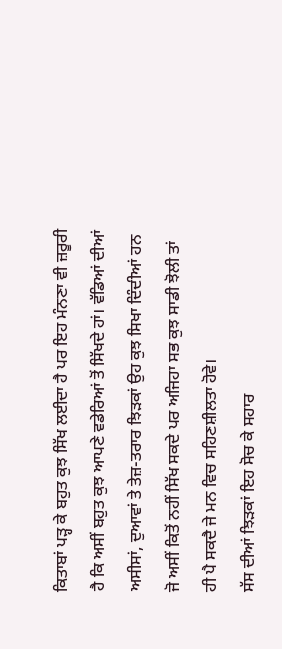ਕਿਤਾਬਾਂ ਪੜ੍ਹ ਕੇ ਬਹੁਤ ਕੁਝ ਸਿੱਖ ਲਈਦਾ ਹੈ ਪਰ ਇਹ ਮੰਨਣਾ ਵੀ ਜ਼ਰੂਰੀ ਹੈ ਕਿ ਅਸੀਂ ਬਹੁਤ ਕੁਝ ਆਪਣੇ ਵਡੇਰਿਆਂ ਤੋਂ ਸਿੱਖਦੇ ਹਾਂ। ਵੱਡਿਆਂ ਦੀਆਂ ਅਸੀਸਾਂ, ਦੁਆਵਾਂ ਤੇ ਤੇਜ਼-ਤਰਾਰ ਝਿੜਕਾਂ ਉਹ ਕੁਝ ਸਿਖਾ ਦਿੰਦੀਆਂ ਹਨ ਜੋ ਅਸੀਂ ਕਿਤੋਂ ਨਹੀਂ ਸਿੱਖ ਸਕਦੇ ਪਰ ਅਜਿਹਾ ਸਭ ਕੁਝ ਸਾਡੀ ਝੋਲੀ ਤਾਂ ਹੀ ਪੈ ਸਕਦੈ ਜੇ ਮਨ ਵਿਚ ਸਹਿਣਸ਼ੀਲਤਾ ਹੋਵੇ।
ਸੱਸ ਦੀਆਂ ਝਿੜਕਾਂ ਇਹ ਸੋਚ ਕੇ ਸਹਾਰ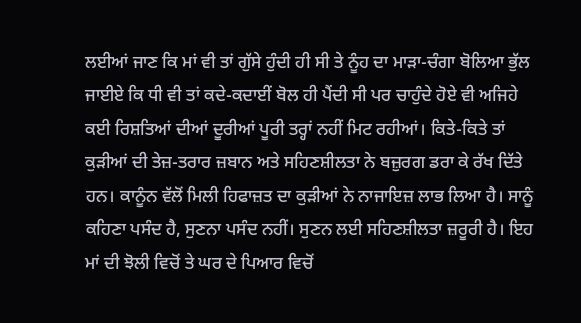ਲਈਆਂ ਜਾਣ ਕਿ ਮਾਂ ਵੀ ਤਾਂ ਗੁੱਸੇ ਹੁੰਦੀ ਹੀ ਸੀ ਤੇ ਨੂੰਹ ਦਾ ਮਾੜਾ-ਚੰਗਾ ਬੋਲਿਆ ਭੁੱਲ ਜਾਈਏ ਕਿ ਧੀ ਵੀ ਤਾਂ ਕਦੇ-ਕਦਾਈਂ ਬੋਲ ਹੀ ਪੈਂਦੀ ਸੀ ਪਰ ਚਾਹੁੰਦੇ ਹੋਏ ਵੀ ਅਜਿਹੇ ਕਈ ਰਿਸ਼ਤਿਆਂ ਦੀਆਂ ਦੂਰੀਆਂ ਪੂਰੀ ਤਰ੍ਹਾਂ ਨਹੀਂ ਮਿਟ ਰਹੀਆਂ। ਕਿਤੇ-ਕਿਤੇ ਤਾਂ ਕੁੜੀਆਂ ਦੀ ਤੇਜ਼-ਤਰਾਰ ਜ਼ਬਾਨ ਅਤੇ ਸਹਿਣਸ਼ੀਲਤਾ ਨੇ ਬਜ਼ੁਰਗ ਡਰਾ ਕੇ ਰੱਖ ਦਿੱਤੇ ਹਨ। ਕਾਨੂੰਨ ਵੱਲੋਂ ਮਿਲੀ ਹਿਫਾਜ਼ਤ ਦਾ ਕੁੜੀਆਂ ਨੇ ਨਾਜਾਇਜ਼ ਲਾਭ ਲਿਆ ਹੈ। ਸਾਨੂੰ ਕਹਿਣਾ ਪਸੰਦ ਹੈ, ਸੁਣਨਾ ਪਸੰਦ ਨਹੀਂ। ਸੁਣਨ ਲਈ ਸਹਿਣਸ਼ੀਲਤਾ ਜ਼ਰੂਰੀ ਹੈ। ਇਹ ਮਾਂ ਦੀ ਝੋਲੀ ਵਿਚੋਂ ਤੇ ਘਰ ਦੇ ਪਿਆਰ ਵਿਚੋਂ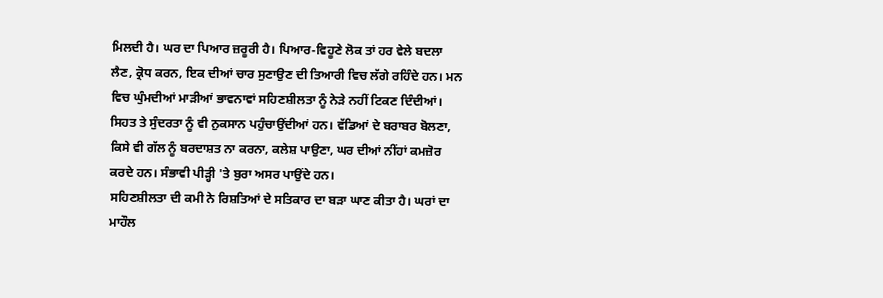ਮਿਲਦੀ ਹੈ। ਘਰ ਦਾ ਪਿਆਰ ਜ਼ਰੂਰੀ ਹੈ। ਪਿਆਰ-ਵਿਹੂਣੇ ਲੋਕ ਤਾਂ ਹਰ ਵੇਲੇ ਬਦਲਾ ਲੈਣ, ਕ੍ਰੋਧ ਕਰਨ, ਇਕ ਦੀਆਂ ਚਾਰ ਸੁਣਾਉਣ ਦੀ ਤਿਆਰੀ ਵਿਚ ਲੱਗੇ ਰਹਿੰਦੇ ਹਨ। ਮਨ ਵਿਚ ਘੁੰਮਦੀਆਂ ਮਾੜੀਆਂ ਭਾਵਨਾਵਾਂ ਸਹਿਣਸ਼ੀਲਤਾ ਨੂੰ ਨੇੜੇ ਨਹੀਂ ਟਿਕਣ ਦਿੰਦੀਆਂ। ਸਿਹਤ ਤੇ ਸੁੰਦਰਤਾ ਨੂੰ ਵੀ ਨੁਕਸਾਨ ਪਹੁੰਚਾਉਂਦੀਆਂ ਹਨ। ਵੱਡਿਆਂ ਦੇ ਬਰਾਬਰ ਬੋਲਣਾ, ਕਿਸੇ ਵੀ ਗੱਲ ਨੂੰ ਬਰਦਾਸ਼ਤ ਨਾ ਕਰਨਾ, ਕਲੇਸ਼ ਪਾਉਣਾ, ਘਰ ਦੀਆਂ ਨੀਂਹਾਂ ਕਮਜ਼ੋਰ ਕਰਦੇ ਹਨ। ਸੰਭਾਵੀ ਪੀੜ੍ਹੀ 'ਤੇ ਬੁਰਾ ਅਸਰ ਪਾਉਂਦੇ ਹਨ।
ਸਹਿਣਸ਼ੀਲਤਾ ਦੀ ਕਮੀ ਨੇ ਰਿਸ਼ਤਿਆਂ ਦੇ ਸਤਿਕਾਰ ਦਾ ਬੜਾ ਘਾਣ ਕੀਤਾ ਹੈ। ਘਰਾਂ ਦਾ ਮਾਹੌਲ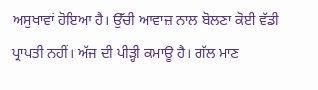ਅਸੁਖਾਵਾਂ ਹੋਇਆ ਹੈ। ਉੱਚੀ ਆਵਾਜ਼ ਨਾਲ ਬੋਲਣਾ ਕੋਈ ਵੱਡੀ ਪ੍ਰਾਪਤੀ ਨਹੀਂ। ਅੱਜ ਦੀ ਪੀੜ੍ਹੀ ਕਮਾਊ ਹੈ। ਗੱਲ ਮਾਣ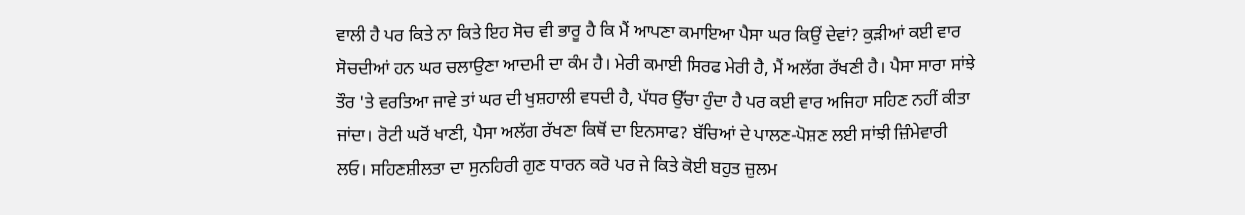ਵਾਲੀ ਹੈ ਪਰ ਕਿਤੇ ਨਾ ਕਿਤੇ ਇਹ ਸੋਚ ਵੀ ਭਾਰੂ ਹੈ ਕਿ ਮੈਂ ਆਪਣਾ ਕਮਾਇਆ ਪੈਸਾ ਘਰ ਕਿਉਂ ਦੇਵਾਂ? ਕੁੜੀਆਂ ਕਈ ਵਾਰ ਸੋਚਦੀਆਂ ਹਨ ਘਰ ਚਲਾਉਣਾ ਆਦਮੀ ਦਾ ਕੰਮ ਹੈ। ਮੇਰੀ ਕਮਾਈ ਸਿਰਫ ਮੇਰੀ ਹੈ, ਮੈਂ ਅਲੱਗ ਰੱਖਣੀ ਹੈ। ਪੈਸਾ ਸਾਰਾ ਸਾਂਝੇ ਤੌਰ 'ਤੇ ਵਰਤਿਆ ਜਾਵੇ ਤਾਂ ਘਰ ਦੀ ਖੁਸ਼ਹਾਲੀ ਵਧਦੀ ਹੈ, ਪੱਧਰ ਉੱਚਾ ਹੁੰਦਾ ਹੈ ਪਰ ਕਈ ਵਾਰ ਅਜਿਹਾ ਸਹਿਣ ਨਹੀਂ ਕੀਤਾ ਜਾਂਦਾ। ਰੋਟੀ ਘਰੋਂ ਖਾਣੀ, ਪੈਸਾ ਅਲੱਗ ਰੱਖਣਾ ਕਿਥੋਂ ਦਾ ਇਨਸਾਫ? ਬੱਚਿਆਂ ਦੇ ਪਾਲਣ-ਪੋਸ਼ਣ ਲਈ ਸਾਂਝੀ ਜ਼ਿੰਮੇਵਾਰੀ ਲਓ। ਸਹਿਣਸ਼ੀਲਤਾ ਦਾ ਸੁਨਹਿਰੀ ਗੁਣ ਧਾਰਨ ਕਰੋ ਪਰ ਜੇ ਕਿਤੇ ਕੋਈ ਬਹੁਤ ਜ਼ੁਲਮ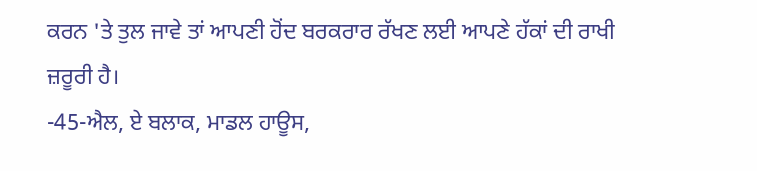ਕਰਨ 'ਤੇ ਤੁਲ ਜਾਵੇ ਤਾਂ ਆਪਣੀ ਹੋਂਦ ਬਰਕਰਾਰ ਰੱਖਣ ਲਈ ਆਪਣੇ ਹੱਕਾਂ ਦੀ ਰਾਖੀ ਜ਼ਰੂਰੀ ਹੈ।
-45-ਐਲ, ਏ ਬਲਾਕ, ਮਾਡਲ ਹਾਊਸ,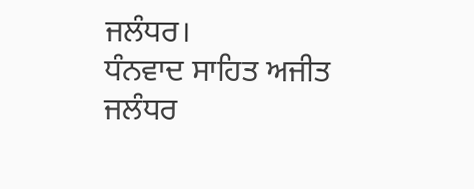ਜਲੰਧਰ।
ਧੰਨਵਾਦ ਸਾਹਿਤ ਅਜੀਤ ਜਲੰਧਰ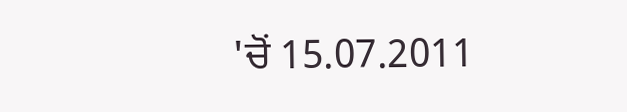'ਚੋਂ 15.07.2011